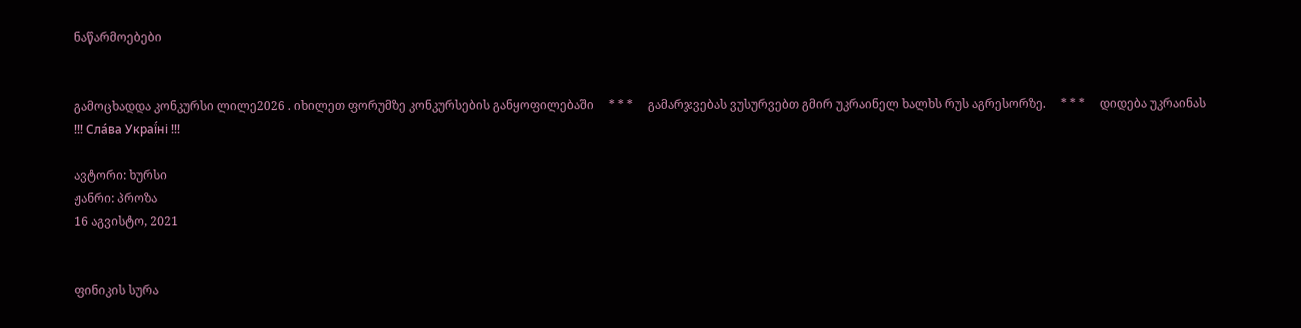ნაწარმოებები


გამოცხადდა კონკურსი ლილე2026 . იხილეთ ფორუმზე კონკურსების განყოფილებაში     * * *     გამარჯვებას ვუსურვებთ გმირ უკრაინელ ხალხს რუს აგრესორზე.     * * *     დიდება უკრაინას !!! Сла́ва Украї́ні !!!

ავტორი: ხურსი
ჟანრი: პროზა
16 აგვისტო, 2021


ფინიკის სურა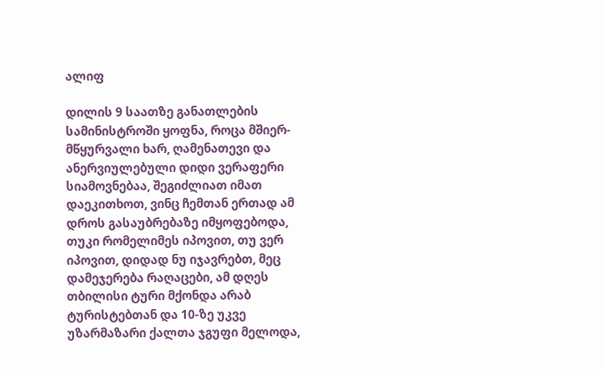ალიფ

დილის 9 საათზე განათლების სამინისტროში ყოფნა, როცა მშიერ-მწყურვალი ხარ, ღამენათევი და ანერვიულებული დიდი ვერაფერი სიამოვნებაა, შეგიძლიათ იმათ დაეკითხოთ, ვინც ჩემთან ერთად ამ დროს გასაუბრებაზე იმყოფებოდა, თუკი რომელიმეს იპოვით, თუ ვერ იპოვით, დიდად ნუ იჯავრებთ, მეც დამეჯერება რაღაცები, ამ დღეს თბილისი ტური მქონდა არაბ ტურისტებთან და 10-ზე უკვე უზარმაზარი ქალთა ჯგუფი მელოდა,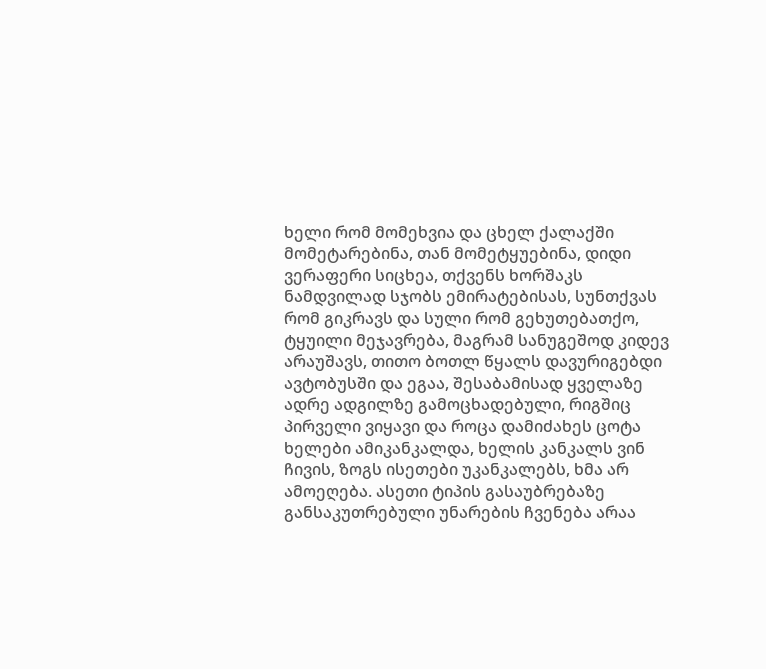ხელი რომ მომეხვია და ცხელ ქალაქში მომეტარებინა, თან მომეტყუებინა, დიდი ვერაფერი სიცხეა, თქვენს ხორშაკს ნამდვილად სჯობს ემირატებისას, სუნთქვას რომ გიკრავს და სული რომ გეხუთებათქო, ტყუილი მეჯავრება, მაგრამ სანუგეშოდ კიდევ არაუშავს, თითო ბოთლ წყალს დავურიგებდი ავტობუსში და ეგაა, შესაბამისად ყველაზე ადრე ადგილზე გამოცხადებული, რიგშიც პირველი ვიყავი და როცა დამიძახეს ცოტა ხელები ამიკანკალდა, ხელის კანკალს ვინ ჩივის, ზოგს ისეთები უკანკალებს, ხმა არ ამოეღება. ასეთი ტიპის გასაუბრებაზე განსაკუთრებული უნარების ჩვენება არაა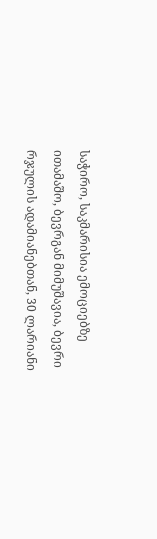საჭირო, საკმარისია ემოციებზე ითამაშო, ბევრგან მიმუშავია, ბევრი რჯულის ადამიანებთან, 30 ლარიანი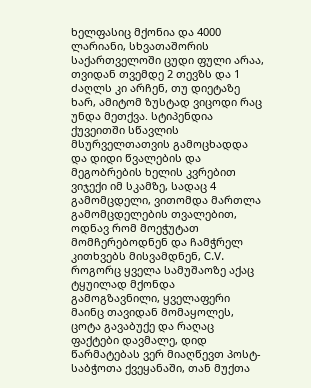ხელფასიც მქონია და 4000 ლარიანი, სხვათაშორის საქართველოში ცუდი ფული არაა, თვიდან თვემდე 2 თევზს და 1 ძაღლს კი არჩენ, თუ დიეტაზე ხარ, ამიტომ ზუსტად ვიცოდი რაც უნდა მეთქვა. სტიპენდია ქუვეითში სწავლის მსურველთათვის გამოცხადდა და დიდი წვალების და მეგობრების ხელის კვრებით ვიჯექი იმ სკამზე, სადაც 4 გამომცდელი, ვითომდა მართლა გამომცდელების თვალებით, ოდნავ რომ მოეჭუტათ მომჩერებოდნენ და ჩამჭრელ კითხვებს მისვამდნენ, C.V. როგორც ყველა სამუშაოზე აქაც ტყუილად მქონდა გამოგზავნილი, ყველაფერი მაინც თავიდან მომაყოლეს, ცოტა გავაბუქე და რაღაც ფაქტები დავმალე, დიდ წარმატებას ვერ მიაღწევთ პოსტ- საბჭოთა ქვეყანაში, თან მუქთა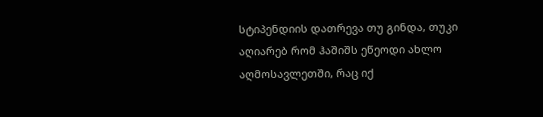სტიპენდიის დათრევა თუ გინდა, თუკი აღიარებ რომ ჰაშიშს ეწეოდი ახლო აღმოსავლეთში, რაც იქ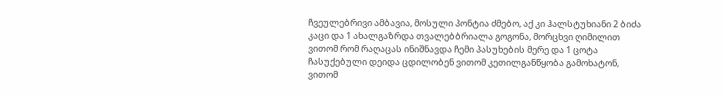ჩვეულებრივი ამბავია, მოსული პონტია ძმებო, აქ კი ჰალსტუხიანი 2 ბიძა კაცი და 1 ახალგაზრდა თვალებბრიალა გოგონა, მორცხვი ღიმილით ვითომ რომ რაღაცას ინიშნავდა ჩემი პასუხების მერე და 1 ცოტა ჩასუქებული დეიდა ცდილობენ ვითომ კეთილგანწყობა გამოხატონ, ვითომ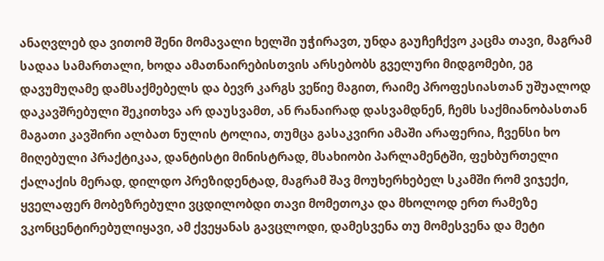ანაღვლებ და ვითომ შენი მომავალი ხელში უჭირავთ, უნდა გაუჩეჩქვო კაცმა თავი, მაგრამ სადაა სამართალი, ხოდა ამათნაირებისთვის არსებობს გველური მიდგომები, ეგ დავუმუღამე დამსაქმებელს და ბევრ კარგს ვეწიე მაგით, რაიმე პროფესიასთან უშუალოდ დაკავშრებული შეკითხვა არ დაუსვამთ, ან რანაირად დასვამდნენ, ჩემს საქმიანობასთან მაგათი კავშირი ალბათ ნულის ტოლია, თუმცა გასაკვირი ამაში არაფერია, ჩვენსი ხო მიღებული პრაქტიკაა, დანტისტი მინისტრად, მსახიობი პარლამენტში, ფეხბურთელი ქალაქის მერად, დილდო პრეზიდენტად, მაგრამ შავ მოუხერხებელ სკამში რომ ვიჯექი, ყველაფერ მობეზრებული ვცდილობდი თავი მომეთოკა და მხოლოდ ერთ რამეზე ვკონცენტირებულიყავი, ამ ქვეყანას გავცლოდი, დამესვენა თუ მომესვენა და მეტი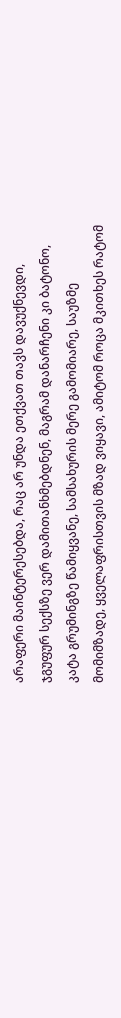არაფერი მაინტერესებდა, რაც არ უნდა ეთქვათ თავს დავუქნევდი, ჯგუფურ სექსზე ვერ დამითანხმებდნენ, მაგრამ დანარჩენი კი ბატონო, კატა გრუმინგზე წამიყვანე, სამსახურის მერე გამომიარე, საუზმე მომიმზადე, ყველაფრისთვის მზად ვიყავი, ამიტომ როცა მკითხეს რატომ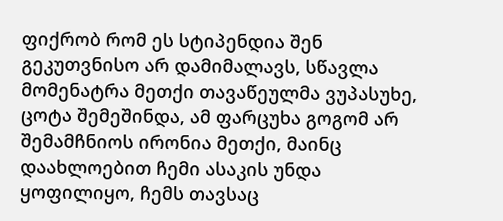ფიქრობ რომ ეს სტიპენდია შენ გეკუთვნისო არ დამიმალავს, სწავლა მომენატრა მეთქი თავაწეულმა ვუპასუხე, ცოტა შემეშინდა, ამ ფარცუხა გოგომ არ შემამჩნიოს ირონია მეთქი, მაინც დაახლოებით ჩემი ასაკის უნდა ყოფილიყო, ჩემს თავსაც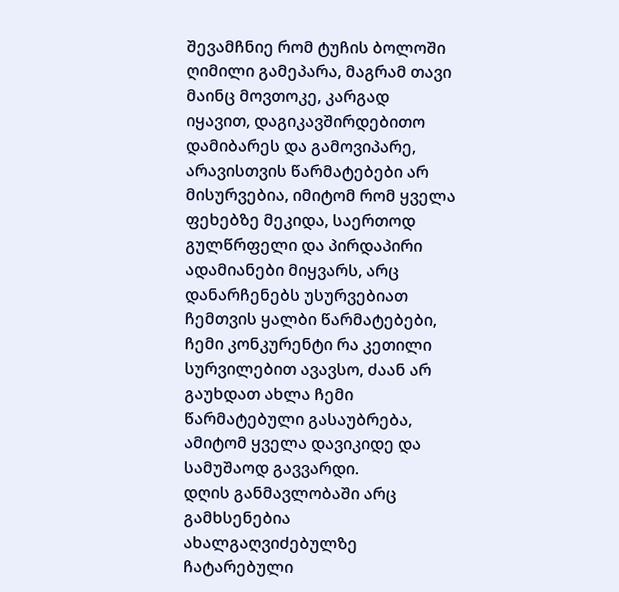შევამჩნიე რომ ტუჩის ბოლოში ღიმილი გამეპარა, მაგრამ თავი მაინც მოვთოკე, კარგად იყავით, დაგიკავშირდებითო დამიბარეს და გამოვიპარე, არავისთვის წარმატებები არ მისურვებია, იმიტომ რომ ყველა ფეხებზე მეკიდა, საერთოდ გულწრფელი და პირდაპირი ადამიანები მიყვარს, არც დანარჩენებს უსურვებიათ ჩემთვის ყალბი წარმატებები, ჩემი კონკურენტი რა კეთილი სურვილებით ავავსო, ძაან არ გაუხდათ ახლა ჩემი წარმატებული გასაუბრება, ამიტომ ყველა დავიკიდე და სამუშაოდ გავვარდი.
დღის განმავლობაში არც გამხსენებია ახალგაღვიძებულზე ჩატარებული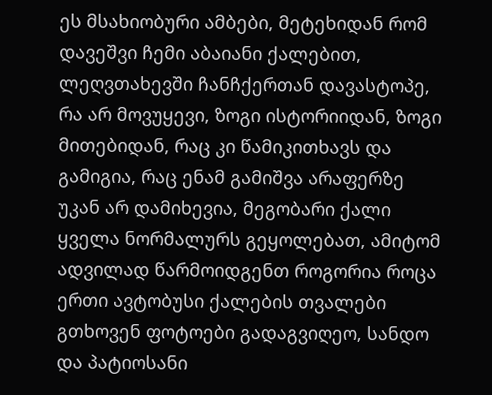ეს მსახიობური ამბები, მეტეხიდან რომ დავეშვი ჩემი აბაიანი ქალებით, ლეღვთახევში ჩანჩქერთან დავასტოპე, რა არ მოვუყევი, ზოგი ისტორიიდან, ზოგი მითებიდან, რაც კი წამიკითხავს და გამიგია, რაც ენამ გამიშვა არაფერზე უკან არ დამიხევია, მეგობარი ქალი ყველა ნორმალურს გეყოლებათ, ამიტომ ადვილად წარმოიდგენთ როგორია როცა ერთი ავტობუსი ქალების თვალები გთხოვენ ფოტოები გადაგვიღეო, სანდო და პატიოსანი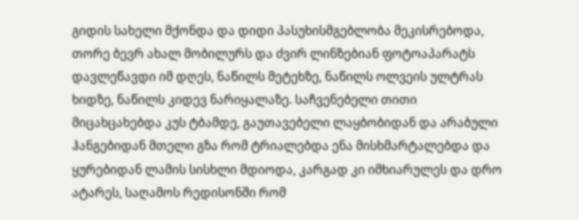გიდის სახელი მქონდა და დიდი პასუხისმგებლობა მეკისრებოდა, თორე ბევრ ახალ მობილურს და ძვირ ლინზებიან ფოტოაპარატს დავლეწავდი იმ დღეს, ნაწილს მეტეხზე, ნაწილს ოლვეის ულტრას ხიდზე, ნაწილს კიდევ ნარიყალაზე. საჩვენებელი თითი მიცახცახებდა კუს ტბამდე, გაუთავებელი ლაყბობიდან და არაბული ჰანგებიდან მთელი გზა რომ ტრიალებდა ენა მისხმარტალებდა და ყურებიდან ლამის სისხლი მდიოდა, კარგად კი იმხიარულეს და დრო ატარეს, საღამოს რედისონში რომ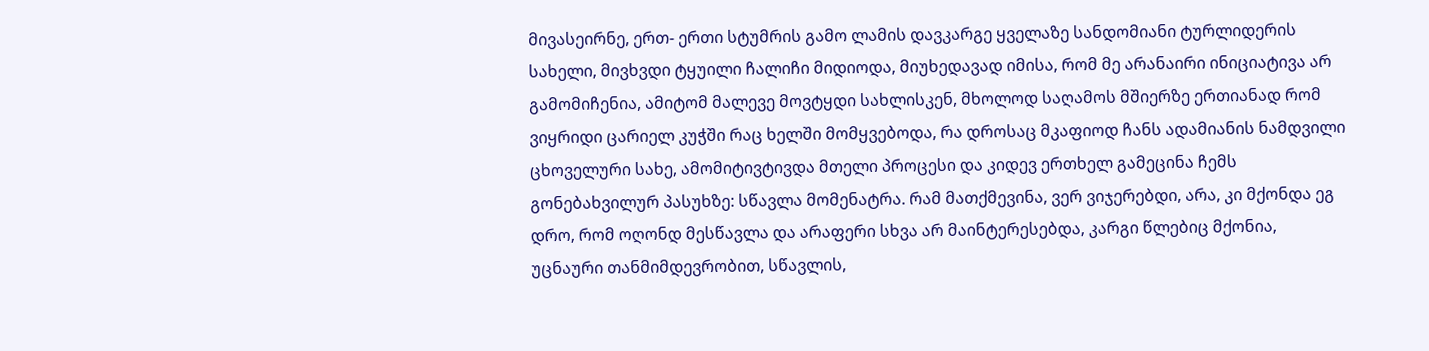მივასეირნე, ერთ- ერთი სტუმრის გამო ლამის დავკარგე ყველაზე სანდომიანი ტურლიდერის სახელი, მივხვდი ტყუილი ჩალიჩი მიდიოდა, მიუხედავად იმისა, რომ მე არანაირი ინიციატივა არ გამომიჩენია, ამიტომ მალევე მოვტყდი სახლისკენ, მხოლოდ საღამოს მშიერზე ერთიანად რომ ვიყრიდი ცარიელ კუჭში რაც ხელში მომყვებოდა, რა დროსაც მკაფიოდ ჩანს ადამიანის ნამდვილი ცხოველური სახე, ამომიტივტივდა მთელი პროცესი და კიდევ ერთხელ გამეცინა ჩემს გონებახვილურ პასუხზე: სწავლა მომენატრა. რამ მათქმევინა, ვერ ვიჯერებდი, არა, კი მქონდა ეგ დრო, რომ ოღონდ მესწავლა და არაფერი სხვა არ მაინტერესებდა, კარგი წლებიც მქონია, უცნაური თანმიმდევრობით, სწავლის,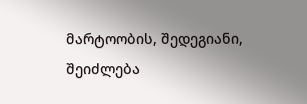მარტოობის, შედეგიანი, შეიძლება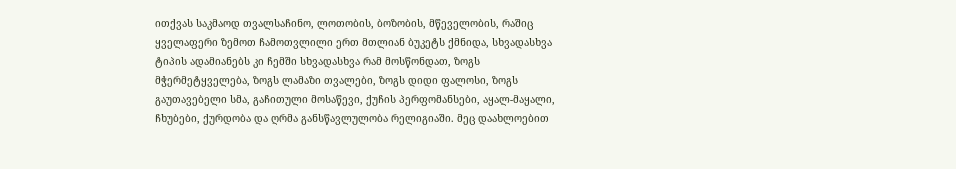ითქვას საკმაოდ თვალსაჩინო, ლოთობის, ბოზობის, მწეველობის, რაშიც ყველაფერი ზემოთ ჩამოთვლილი ერთ მთლიან ბუკეტს ქმნიდა, სხვადასხვა ტიპის ადამიანებს კი ჩემში სხვადასხვა რამ მოსწონდათ, ზოგს მჭერმეტყველება, ზოგს ლამაზი თვალები, ზოგს დიდი ფალოსი, ზოგს გაუთავებელი სმა, გაჩითული მოსაწევი, ქუჩის პერფომანსები, აყალ-მაყალი, ჩხუბები, ქურდობა და ღრმა განსწავლულობა რელიგიაში. მეც დაახლოებით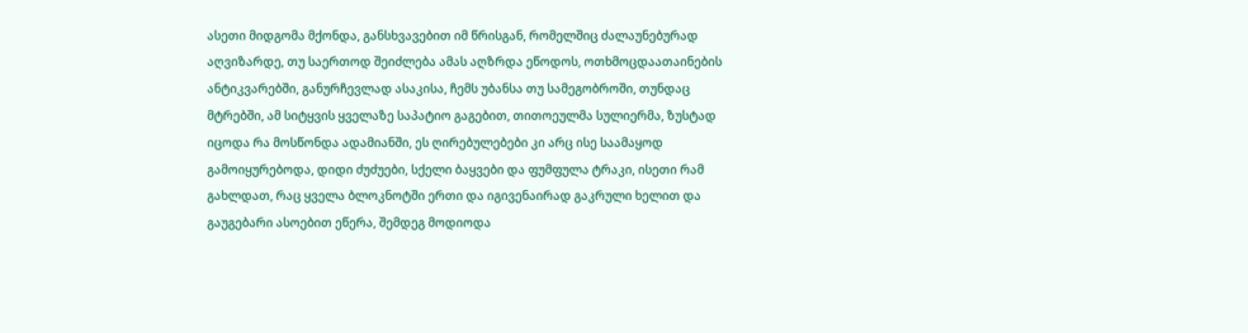ასეთი მიდგომა მქონდა, განსხვავებით იმ წრისგან, რომელშიც ძალაუნებურად აღვიზარდე, თუ საერთოდ შეიძლება ამას აღზრდა ეწოდოს, ოთხმოცდაათაინების ანტიკვარებში, განურჩევლად ასაკისა, ჩემს უბანსა თუ სამეგობროში, თუნდაც მტრებში, ამ სიტყვის ყველაზე საპატიო გაგებით, თითოეულმა სულიერმა, ზუსტად იცოდა რა მოსწონდა ადამიანში, ეს ღირებულებები კი არც ისე საამაყოდ გამოიყურებოდა, დიდი ძუძუები, სქელი ბაყვები და ფუმფულა ტრაკი, ისეთი რამ გახლდათ, რაც ყველა ბლოკნოტში ერთი და იგივენაირად გაკრული ხელით და გაუგებარი ასოებით ეწერა, შემდეგ მოდიოდა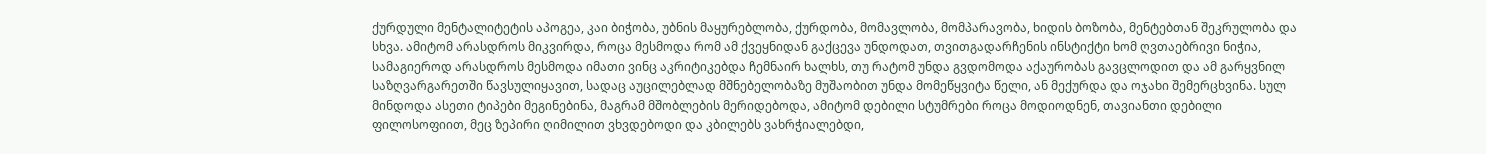ქურდული მენტალიტეტის აპოგეა, კაი ბიჭობა, უბნის მაყურებლობა, ქურდობა, მომავლობა, მომპარავობა, ხიდის ბოზობა, მენტებთან შეკრულობა და სხვა. ამიტომ არასდროს მიკვირდა, როცა მესმოდა რომ ამ ქვეყნიდან გაქცევა უნდოდათ, თვითგადარჩენის ინსტიქტი ხომ ღვთაებრივი ნიჭია, სამაგიეროდ არასდროს მესმოდა იმათი ვინც აკრიტიკებდა ჩემნაირ ხალხს, თუ რატომ უნდა გვდომოდა აქაურობას გავცლოდით და ამ გარყვნილ საზღვარგარეთში წავსულიყავით, სადაც აუცილებლად მშნებელობაზე მუშაობით უნდა მომეწყვიტა წელი, ან მექურდა და ოჯახი შემერცხვინა. სულ მინდოდა ასეთი ტიპები მეგინებინა, მაგრამ მშობლების მერიდებოდა, ამიტომ დებილი სტუმრები როცა მოდიოდნენ, თავიანთი დებილი ფილოსოფიით, მეც ზეპირი ღიმილით ვხვდებოდი და კბილებს ვახრჭიალებდი,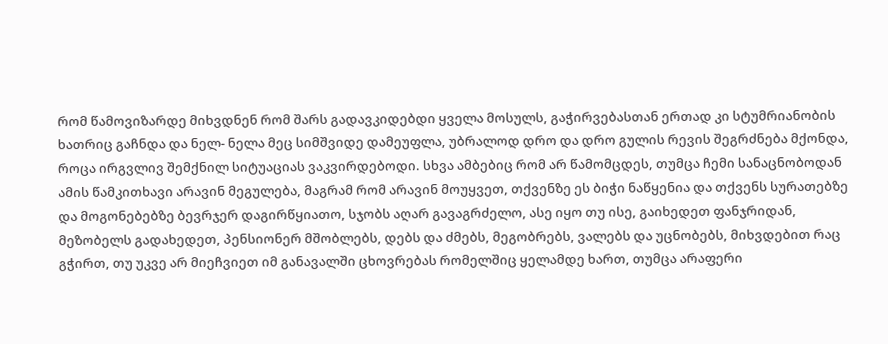რომ წამოვიზარდე მიხვდნენ რომ შარს გადავკიდებდი ყველა მოსულს, გაჭირვებასთან ერთად კი სტუმრიანობის ხათრიც გაჩნდა და ნელ- ნელა მეც სიმშვიდე დამეუფლა, უბრალოდ დრო და დრო გულის რევის შეგრძნება მქონდა, როცა ირგვლივ შემქნილ სიტუაციას ვაკვირდებოდი. სხვა ამბებიც რომ არ წამომცდეს, თუმცა ჩემი სანაცნობოდან ამის წამკითხავი არავინ მეგულება, მაგრამ რომ არავინ მოუყვეთ, თქვენზე ეს ბიჭი ნაწყენია და თქვენს სურათებზე და მოგონებებზე ბევრჯერ დაგირწყიათო, სჯობს აღარ გავაგრძელო, ასე იყო თუ ისე, გაიხედეთ ფანჯრიდან, მეზობელს გადახედეთ, პენსიონერ მშობლებს, დებს და ძმებს, მეგობრებს, ვალებს და უცნობებს, მიხვდებით რაც გჭირთ, თუ უკვე არ მიეჩვიეთ იმ განავალში ცხოვრებას რომელშიც ყელამდე ხართ, თუმცა არაფერი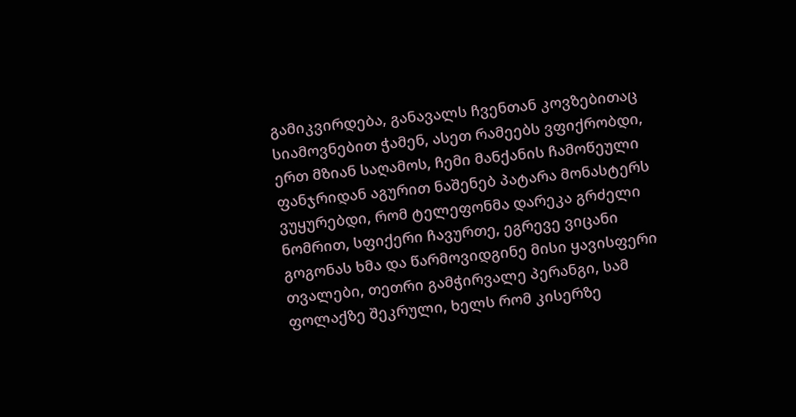გამიკვირდება, განავალს ჩვენთან კოვზებითაც სიამოვნებით ჭამენ, ასეთ რამეებს ვფიქრობდი, ერთ მზიან საღამოს, ჩემი მანქანის ჩამოწეული ფანჯრიდან აგურით ნაშენებ პატარა მონასტერს ვუყურებდი, რომ ტელეფონმა დარეკა გრძელი ნომრით, სფიქერი ჩავურთე, ეგრევე ვიცანი გოგონას ხმა და წარმოვიდგინე მისი ყავისფერი თვალები, თეთრი გამჭირვალე პერანგი, სამ ფოლაქზე შეკრული, ხელს რომ კისერზე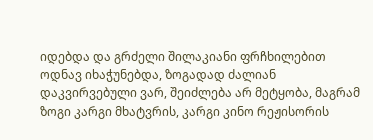იდებდა და გრძელი შილაკიანი ფრჩხილებით ოდნავ იხაჭუნებდა, ზოგადად ძალიან დაკვირვებული ვარ, შეიძლება არ მეტყობა, მაგრამ ზოგი კარგი მხატვრის, კარგი კინო რეჟისორის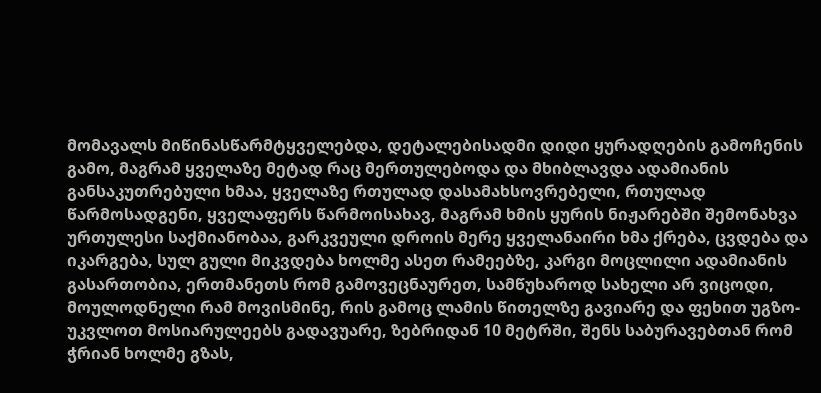მომავალს მიწინასწარმტყველებდა, დეტალებისადმი დიდი ყურადღების გამოჩენის გამო, მაგრამ ყველაზე მეტად რაც მერთულებოდა და მხიბლავდა ადამიანის განსაკუთრებული ხმაა, ყველაზე რთულად დასამახსოვრებელი, რთულად წარმოსადგენი, ყველაფერს წარმოისახავ, მაგრამ ხმის ყურის ნიჟარებში შემონახვა ურთულესი საქმიანობაა, გარკვეული დროის მერე ყველანაირი ხმა ქრება, ცვდება და იკარგება, სულ გული მიკვდება ხოლმე ასეთ რამეებზე, კარგი მოცლილი ადამიანის გასართობია, ერთმანეთს რომ გამოვეცნაურეთ, სამწუხაროდ სახელი არ ვიცოდი, მოულოდნელი რამ მოვისმინე, რის გამოც ლამის წითელზე გავიარე და ფეხით უგზო- უკვლოთ მოსიარულეებს გადავუარე, ზებრიდან 10 მეტრში, შენს საბურავებთან რომ ჭრიან ხოლმე გზას,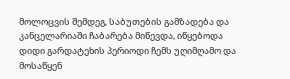მოლოცვის შემდეგ, საბუთების გამზადება და კანცელარიაში ჩაბარება მიწევდა, იწყებოდა დიდი გარდატეხის პერიოდი ჩემს უღიმღამო და მოსაწყენ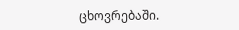ცხოვრებაში.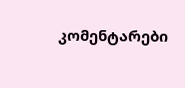კომენტარები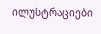ილუსტრაციები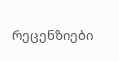რეცენზიები